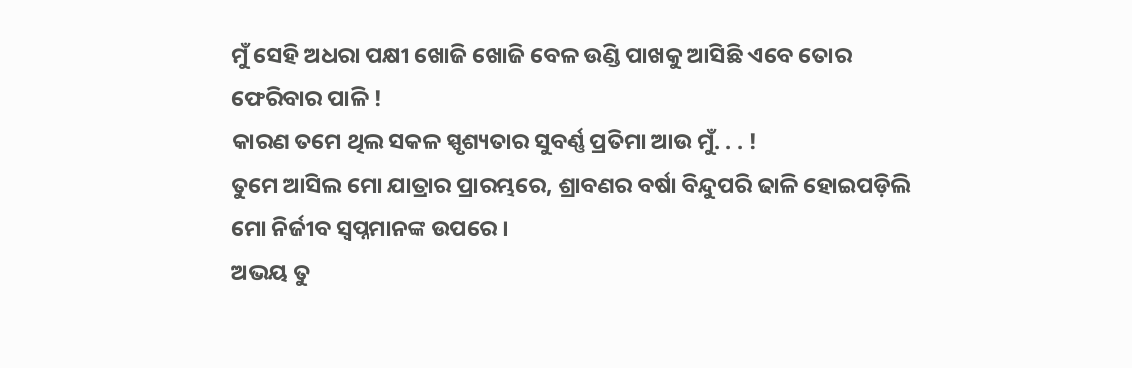ମୁଁ ସେହି ଅଧରା ପକ୍ଷୀ ଖୋଜି ଖୋଜି ବେଳ ଉଣ୍ଡି ପାଖକୁ ଆସିଛି ଏବେ ତୋର ଫେରିବାର ପାଳି !
କାରଣ ତମେ ଥିଲ ସକଳ ସ୍ପୃଶ୍ୟତାର ସୁବର୍ଣ୍ଣ ପ୍ରତିମା ଆଉ ମୁଁ. . . !
ତୁମେ ଆସିଲ ମୋ ଯାତ୍ରାର ପ୍ରାରମ୍ଭରେ, ଶ୍ରାବଣର ବର୍ଷା ବିନ୍ଦୁପରି ଢାଳି ହୋଇପଡ଼ିଲି ମୋ ନିର୍ଜୀବ ସ୍ୱପ୍ନମାନଙ୍କ ଉପରେ ।
ଅଭୟ ତୁ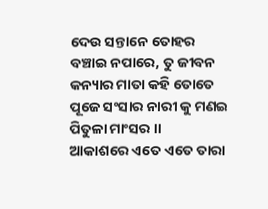ଦେଉ ସନ୍ତାନେ ତୋହର ବଞ୍ଚାଇ ନପାରେ, ତୁ ଜୀବନ କନ୍ୟାର ମାତା କହି ତୋତେ ପୂଜେ ସଂସାର ନାରୀ କୁ ମଣଇ ପିତୁଳା ମାଂସର ।।
ଆକାଶରେ ଏତେ ଏତେ ତାରା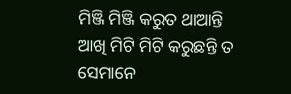ମିଞ୍ଜି ମିଞ୍ଜି କରୁତ ଥାଆନ୍ତି ଆଖି ମିଟି ମିଟି କରୁଛନ୍ତି ତ ସେମାନେ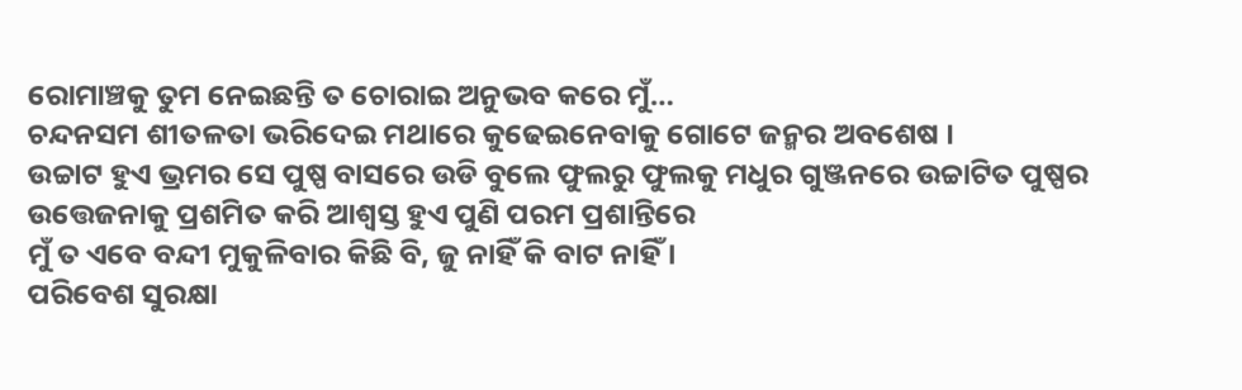ରୋମାଞ୍ଚକୁ ତୁମ ନେଇଛନ୍ତି ତ ଚୋରାଇ ଅନୁଭବ କରେ ମୁଁ...
ଚନ୍ଦନସମ ଶୀତଳତା ଭରିଦେଇ ମଥାରେ କୁଢେଇନେବାକୁ ଗୋଟେ ଜନ୍ମର ଅବଶେଷ ।
ଉଚ୍ଚାଟ ହୁଏ ଭ୍ରମର ସେ ପୁଷ୍ପ ବାସରେ ଉଡି ବୁଲେ ଫୁଲରୁ ଫୁଲକୁ ମଧୁର ଗୁଞ୍ଜନରେ ଉଚ୍ଚାଟିତ ପୁଷ୍ପର ଉତ୍ତେଜନାକୁ ପ୍ରଶମିତ କରି ଆଶ୍ୱସ୍ତ ହୁଏ ପୁଣି ପରମ ପ୍ରଶାନ୍ତିରେ
ମୁଁ ତ ଏବେ ବନ୍ଦୀ ମୁକୁଳିବାର କିଛି ବି, ଜୁ ନାହିଁ କି ବାଟ ନାହିଁ ।
ପରିବେଶ ସୁରକ୍ଷା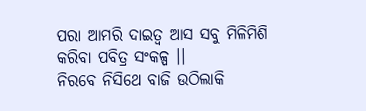ପରା ଆମରି ଦାଇତ୍ୱ ଆସ ସବୁ ମିଳିମିଶି କରିବା ପବିତ୍ର ସଂକଳ୍ପ ।।
ନିରବେ ନିସିଥେ ବାଜି ଉଠିଲାକି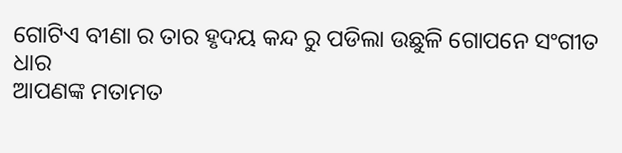ଗୋଟିଏ ବୀଣା ର ତାର ହୃଦୟ କନ୍ଦ ରୁ ପଡିଲା ଉଛୁଳି ଗୋପନେ ସଂଗୀତ ଧାର
ଆପଣଙ୍କ ମତାମତ